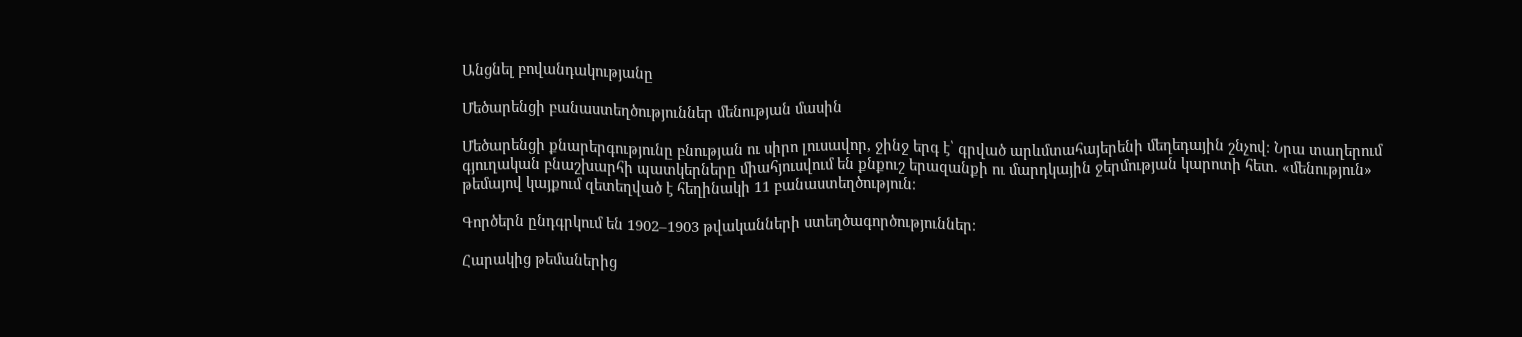Անցնել բովանդակությանը

Մեծարենցի բանաստեղծություններ մենության մասին

Մեծարենցի քնարերգությունը բնության ու սիրո լուսավոր, ջինջ երգ է՝ գրված արևմտահայերենի մեղեդային շնչով։ Նրա տաղերում գյուղական բնաշխարհի պատկերները միահյուսվում են քնքուշ երազանքի ու մարդկային ջերմության կարոտի հետ. «մենություն» թեմայով կայքում զետեղված է հեղինակի 11 բանաստեղծություն։

Գործերն ընդգրկում են 1902–1903 թվականների ստեղծագործություններ։

Հարակից թեմաներից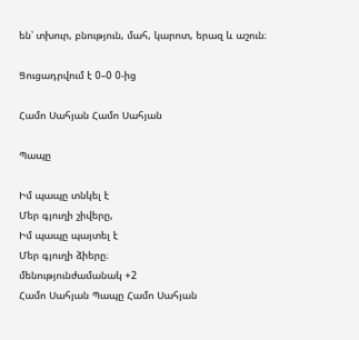են՝ տխուր, բնություն, մահ, կարոտ, երազ և աշուն։

Ցուցադրվում է 0–0 0-ից

Համո Սահյան Համո Սահյան

Պապը

Իմ պապը տնկել է
Մեր գյուղի շիվերը,
Իմ պապը պայտել է
Մեր գյուղի ձիերը։
մենությունժամանակ +2
Համո Սահյան Պապը Համո Սահյան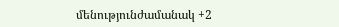մենությունժամանակ +2